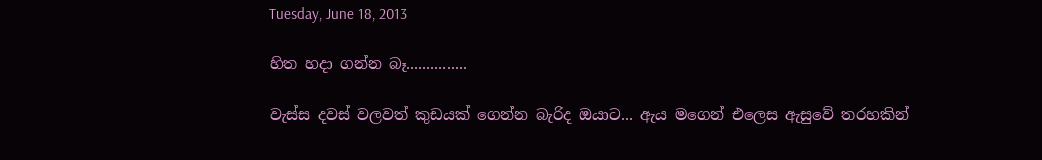Tuesday, June 18, 2013

හිත හදා ගන්න බෑ...............

වැස්ස දවස් වලවත් කුඩයක් ගෙන්න බැරිද ඔයාට... ඇය මගෙන් එලෙස ඇසුවේ තරහකින්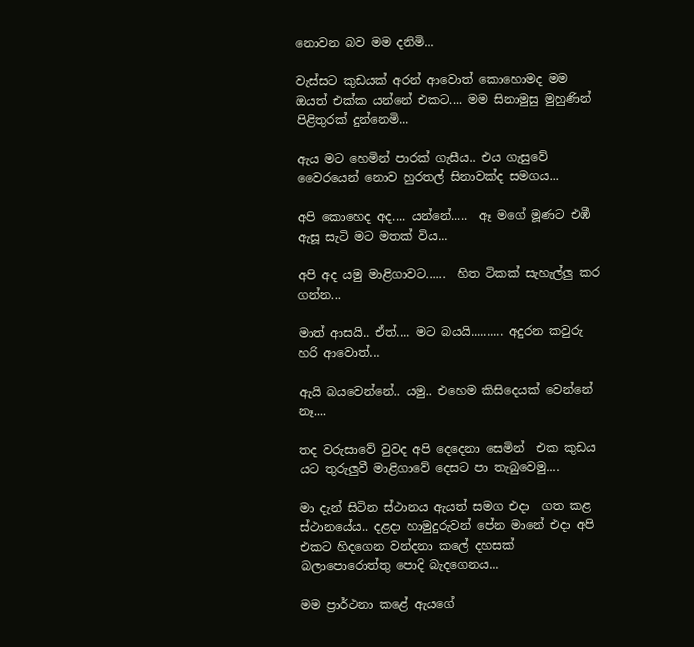නොවන බව මම දනිමි...

වැස්සට කුඩයක් අරන් ආවොත් කොහොමද මම  ඔයත් එක්ක යන්නේ එකට.... මම සිනාමුසු මුහුණින් පිළිතුරක් දුන්නෙමි...

ඇය මට හෙමින් පාරක් ගැසීය.. එය ගැසුවේ‍ වෛරයෙන් නොව හුරතල් සිනාවක්ද සමගය...

අපි කොහෙද අද.... යන්නේ.....  ඈ මගේ මූණට එඹී ඇසූ සැටි මට මතක් විය...

අපි අද යමු මාළිගාවට......  හිත ටිකක් සැහැල්ලු කර ගන්න...

මාත් ආසයි.. ඒත්.... මට බයයි.......... අදුරන කවුරු හරි ආවොත්...

ඇයි බයවෙන්නේ.. යමු.. එහෙම කිසිදෙයක් වෙන්නේ නෑ....

තද වරුසාවේ වුවද ‍අපි දෙදෙනා සෙමින්  එක කුඩය යට තුරුලුවී මාළිගාවේ දෙසට පා තැබුවෙමු....

මා දැන් සිටින ස්ථානය ඇයත් සමග එදා  ගත කළ ස්ථානයේය.. දළදා හාමුදුරුවන් පේන මානේ එදා අපි එකට හිදගෙන වන්දනා කලේ දහසක් බලාපොරොත්තු පොදි බැදගෙනය...

මම ප්‍රාර්ථනා කළේ ඇයගේ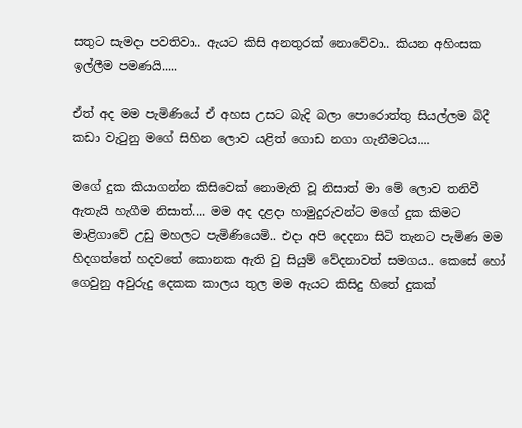සතුට සැමදා පවතිවා.. ඇ‍යට කිසි අනතුරක් නොවේවා.. කියන අහිංසක ඉල්ලීම පමණයි.....

ඒත් අද මම පැමිණියේ ඒ අහස උසට බැදි බලා පොරොත්තු සියල්ලම බිදී කඩා වැටුනු මගේ සිහින ලොව යළිත් ගොඩ නගා ගැනීමටය....

මගේ දුක කියාගන්න කිසිවෙක් නොමැති වූ නිසාත් මා මේ ලොව තනිවී ඇතැයි හැගීම නිසාත්.... මම අද දළදා හාමුදුරුවන්ට මගේ දුක කිමට මාළිගාවේ උඩු මහලට පැමිණියෙමි.. එදා අපි දෙදනා සිටි තැනට පැමිණ මම හිදගත්තේ හදවතේ කොනක ඇති වු සියුම් වේදනාවත් සමගය.. කෙසේ හෝ ගෙවුනු අවුරුදු දෙකක කාලය තුල මම ඇයට කිසිදු හිතේ දුකක්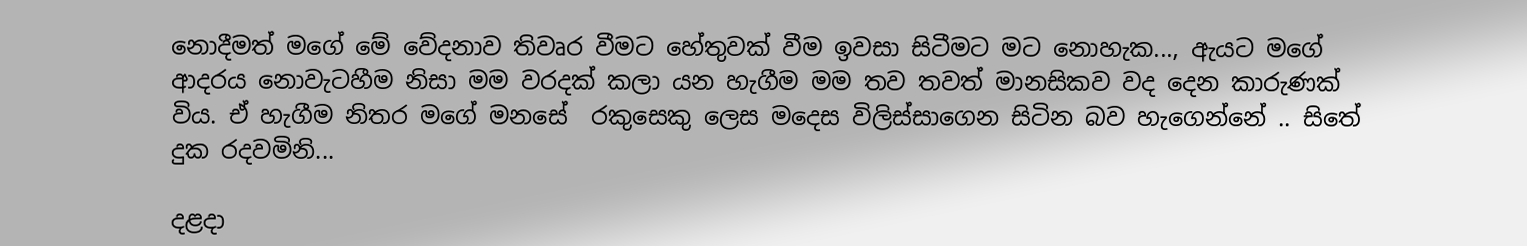නොදීමත් මගේ මේ වේදනාව තිවෘර වීමට හේතුවක් වීම ඉවසා සිටීමට මට නොහැක..., ඇයට මගේ ආදරය නොවැටහීම නිසා මම වරදක් කලා යන හැගීම මම තව තවත් මානසිකව වද දෙන කාරුණක් විය. ඒ හැගීම නිතර මගේ ම‍නසේ  රකුසෙකු ලෙස මදෙස විලිස්සාගෙන සිටින බව හැගෙන්නේ .. සිතේ දුක රදවමිනි...

දළදා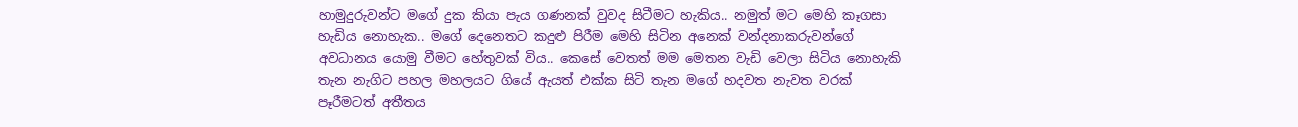හාමුදුරුවන්ට මගේ දුක කියා පැය ගණනක් වුවද සිටීමට හැකිය.. නමුත් මට මෙහි කෑගසා හැඩිය නොහැක.. මගේ දෙනෙතට කදුළු පිරීම මෙහි සිටින අනෙක් වන්දනාකරුවන්ගේ අවධානය යොමු වීමට හේතුවක් විය.. කෙසේ වෙතත් මම මෙතන වැඩි වෙලා සිටිය නොහැකි තැන නැගිට පහල මහලයට ගියේ ඇයත් එක්ක සිටි තැන මගේ හදවත නැවත වරක් පෑරීමටත් අතීතය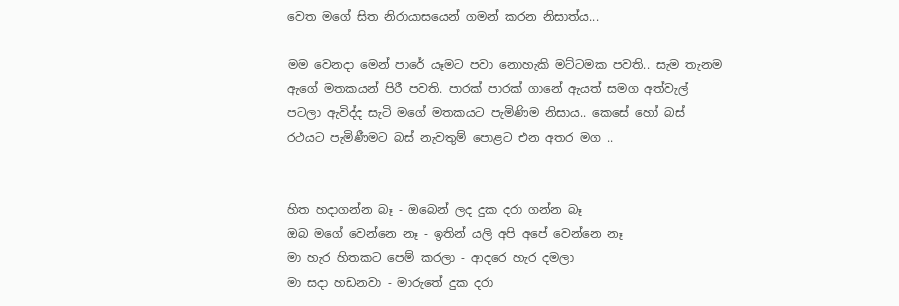වෙත මගේ සිත නිරායාසයෙන් ගමන් කරන නිසාත්ය...

මම වෙනදා මෙන් පාරේ යෑමට පවා නොහැකි මට්ටමක පවති.. සැම තැනම ඇගේ මතකයන් පිරී පවති. පාරක් පාරක් ගානේ ඇයත් සමග අත්වැල් පටලා ඇවිද්ද සැටි මගේ මතකයට පැමිණිම නිසාය.. කෙසේ හෝ බස් රථයට පැමිණීමට බස් නැවතුම් පොළට එන අතර මග ..


හිත හදාගන්න බෑ - ඔබෙන් ලද දුක දරා ගන්න බෑ
ඔබ මගේ වෙන්නෙ නෑ - ඉතින් යලි අපි අපේ වෙන්නෙ නෑ
මා හැර හිතකට පෙම් කරලා - ආදරෙ හැර දමලා
මා සදා හඩනවා - මාරුතේ දුක දරා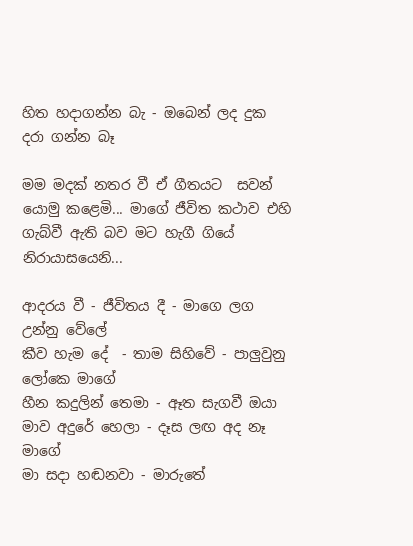හිත හදාගන්න බැ - ඔබෙන් ලද දුක දරා ගන්න බෑ

මම මදක් නතර වී ඒ ගීතයට  සවන් යොමු කළෙමි... මාගේ ජීවිත කථාව එහි ගැබ්වී ඇති බව මට හැගී ගියේ නිරායාසයෙනි...

ආදරය වී - ජීවිතය දී - මාගෙ ලග උන්නු වේලේ
කීව හැම දේ  - තාම සිහිවේ - පාලුවුනු ලෝකෙ මාගේ
හීන කදුලින් තෙමා - ඈත සැගවී ඔයා
මාව අදුරේ හෙලා - දෑස ලඟ අද නෑ මාගේ
මා සදා හඬනවා - මාරුතේ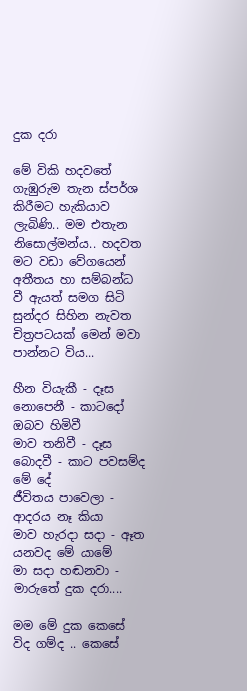දුක දරා

මේ විකි හදවතේ ගැඹුරුම තැන ස්පර්ශ කිරීමට හැකියාව ලැබිණි.. මම එතැන නිසොල්මන්ය.. හදවත මට වඩා වේගයෙන් අතීතය හා සම්බන්ධ වී ඇයත් සමග සිටි සුන්දර සිහින නැවත චිත්‍රපටයක්‍ මෙන් මවා පාන්නට විය...

හීන වියැකී - දෑස නොපෙනී - කාටදෝ ඔබව හිමිවී
මාව තනිවී - දෑස බොදවී - කාට පවසම්ද මේ දේ
ජීවිතය පාවෙලා - ආදරය නෑ කියා
මාව හැරදා සදා - ඈත යනවද මේ යාමේ
මා සදා හඬනවා - මාරුතේ දුක දරා....

මම මේ දුක කෙසේ විද ගම්ද .. කෙසේ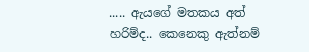..... ඇයගේ මතකය අත් හරිම්ද.. කෙනෙකු ඇත්නම්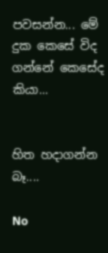පවසන්න... මේ දුක කෙසේ විද ගන්නේ කෙසේද කියා...


හිත හදාගන්න බෑ....

No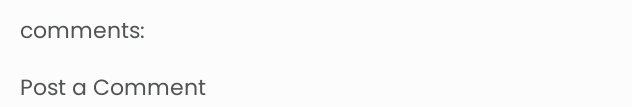comments:

Post a Comment